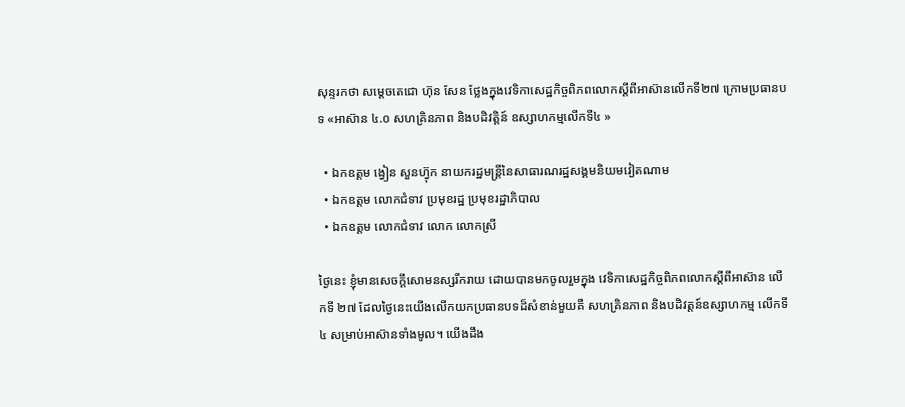សុន្ទរកថា សម្តេចតេជោ ហ៊ុន សែន ថ្លែងក្នុងវេទិកាសេដ្ឋកិច្ចពិភពលោកស្តីពីអាស៊ានលើកទី២៧ ក្រោមប្រធានបទ «អាស៊ាន ៤.០ សហគ្រិនភាព និងបដិវត្តិន៍ ឧស្សាហកម្មលើកទី៤ »

  • ឯកឧត្តម ង្វៀន សួនហ្វ៊ុក នាយករដ្ឋមន្ត្រីនៃសាធារណរដ្ឋសង្គមនិយមវៀតណាម
  • ឯកឧត្តម លោកជំទាវ ប្រមុខរដ្ឋ ប្រមុខរដ្ឋាភិបាល
  • ឯកឧត្តម លោកជំទាវ លោក លោកស្រី

ថ្ងៃនេះ ខ្ញុំមានសេចក្តីសោមនស្សរីករាយ ដោយបានមកចូលរួមក្នុង វេទិកាសេដ្ឋកិច្ចពិភពលោកស្តីពីអាស៊ាន លើកទី ២៧ ដែលថ្ងៃនេះយើងលើកយកប្រធានបទដ៏សំខាន់មួយគឺ សហគ្រិនភាព និងបដិវត្តន៍ឧស្សាហកម្ម លើកទី ៤ សម្រាប់អាស៊ានទាំងមូល។ យើងដឹង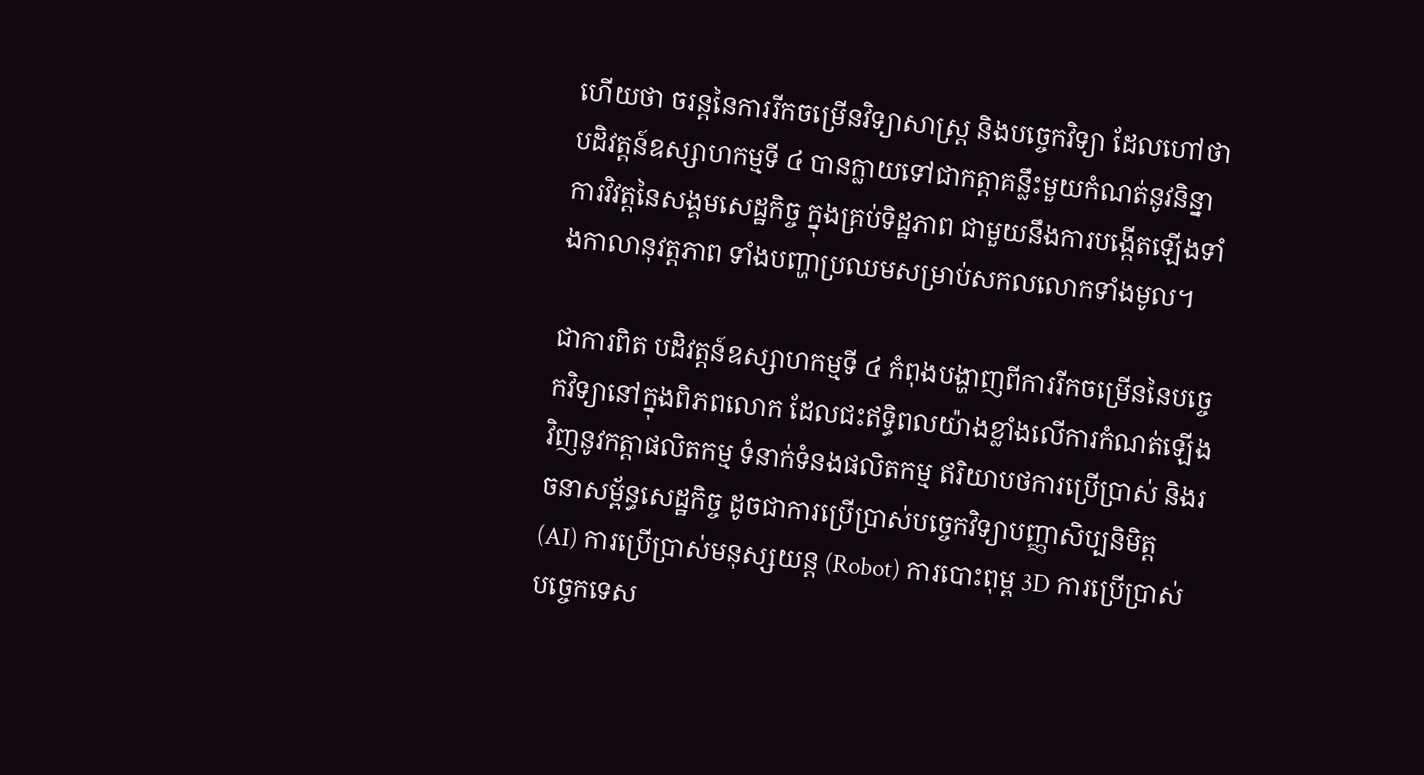ហើយថា ចរន្តនៃការរីកចម្រើនវិទ្យាសាស្ត្រ និងបច្ចេកវិទ្យា ដែលហៅថាបដិវត្តន៍ឧស្សាហកម្មទី ៤ បានក្លាយទៅជាកត្តាគន្លឹះមួយកំណត់នូវនិន្នាការវិវត្តនៃសង្គមសេដ្ឋកិច្ច ក្នុងគ្រប់ទិដ្ឋភាព ជាមួយនឹងការបង្កើតឡើងទាំងកាលានុវត្តភាព ទាំងបញ្ហាប្រឈមសម្រាប់សកលលោកទាំងមូល។

ជាការពិត បដិវត្តន៍ឧស្សាហកម្មទី ៤ កំពុងបង្ហាញពីការរីកចម្រើននៃបច្ចេកវិទ្យានៅក្នុងពិភពលោក ដែលជះឥទ្ធិពលយ៉ាងខ្លាំងលើការកំណត់ឡើងវិញនូវកត្តាផលិតកម្ម ទំនាក់ទំនងផលិតកម្ម ឥរិយាបថការប្រើប្រាស់ និងរចនាសម្ព័ន្ធសេដ្ឋកិច្ច ដូចជាការប្រើប្រាស់បច្ចេកវិទ្យាបញ្ញាសិប្បនិមិត្ត (AI) ការប្រើប្រាស់មនុស្សយន្ត (Robot) ការបោះពុម្ព 3D ការប្រើប្រាស់បច្ចេកទេស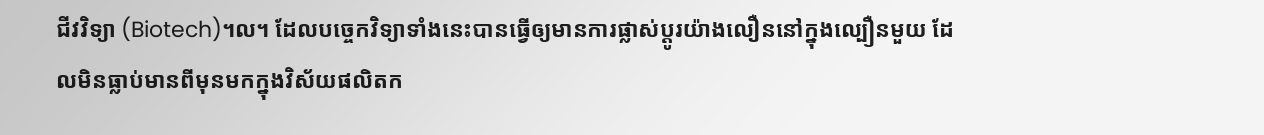ជីវវិទ្យា (Biotech)។ល។ ដែលបច្ចេកវិទ្យាទាំងនេះបានធ្វើឲ្យមានការផ្លាស់ប្តូរយ៉ាងលឿននៅក្នុងល្បឿនមួយ ដែលមិនធ្លាប់មានពីមុនមកក្នុងវិស័យផលិតក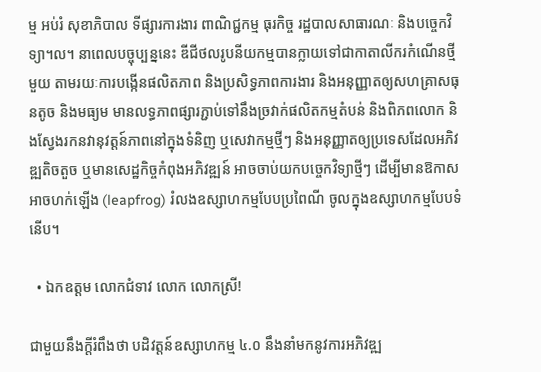ម្ម អប់រំ សុខាភិបាល ទីផ្សារការងារ ពាណិជ្ជកម្ម ធុរកិច្ច រដ្ឋបាលសាធារណៈ និងបច្ចេកវិទ្យា។ល។ នាពេលបច្ចុប្បន្ននេះ ឌីជីថលរូបនីយកម្មបានក្លាយទៅជាកាតាលីករកំណើនថ្មីមួយ តាមរយៈការបង្កើនផលិតភាព និងប្រសិទ្ធភាពការងារ និងអនុញ្ញាតឲ្យសហគ្រាសធុនតូច និងមធ្យម មានលទ្ធភាពផ្សារភ្ជាប់ទៅនឹងច្រវាក់ផលិតកម្មតំបន់ និងពិភពលោក និងស្វែងរកនវានុវត្តន៍ភាពនៅក្នុងទំនិញ ឬសេវាកម្មថ្មីៗ និងអនុញ្ញាតឲ្យប្រទេសដែលអភិវឌ្ឍតិចតួច ឬមានសេដ្ឋកិច្ចកំពុងអភិវឌ្ឍន៍ អាចចាប់យកបច្ចេកវិទ្យាថ្មីៗ ដើម្បីមានឱកាសអាចហក់ឡើង (leapfrog) រំលងឧស្សាហកម្មបែបប្រពៃណី ចូលក្នុងឧស្សាហកម្មបែបទំនើប។

  • ឯកឧត្តម លោកជំទាវ លោក លោកស្រី!

ជាមួយនឹងក្តីរំពឹងថា បដិវត្តន៍ឧស្សាហកម្ម ៤.០ នឹងនាំមកនូវការអភិវឌ្ឍ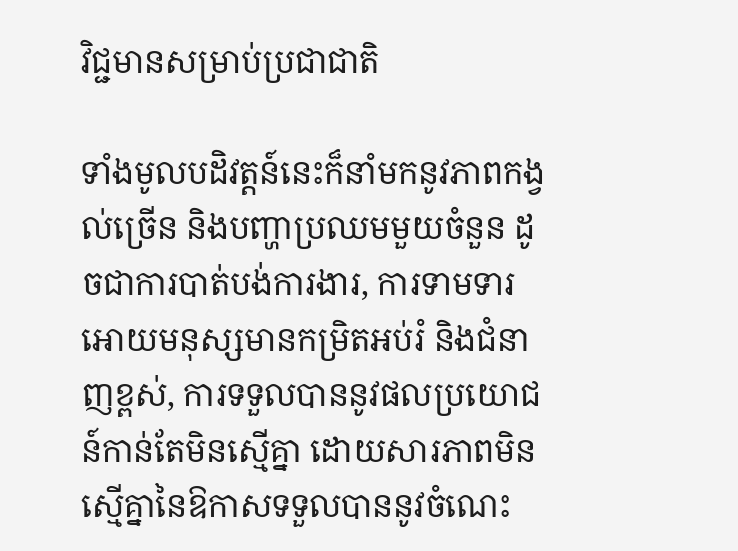វិជ្ជមានសម្រាប់ប្រជាជាតិ

ទាំងមូលបដិវត្តន៍នេះក៏នាំមកនូវភាពកង្វល់ច្រើន និងបញ្ហាប្រឈមមួយចំនួន ដូចជាការបាត់បង់ការងារ, ការទាមទារអោយមនុស្សមានកម្រិតអប់រំ និងជំនាញខ្ពស់, ការទទួលបាននូវផលប្រយោជន៍កាន់តែមិនស្មើគ្នា ដោយសារភាពមិនស្មើគ្នានៃឱកាសទទួលបាននូវចំណេះ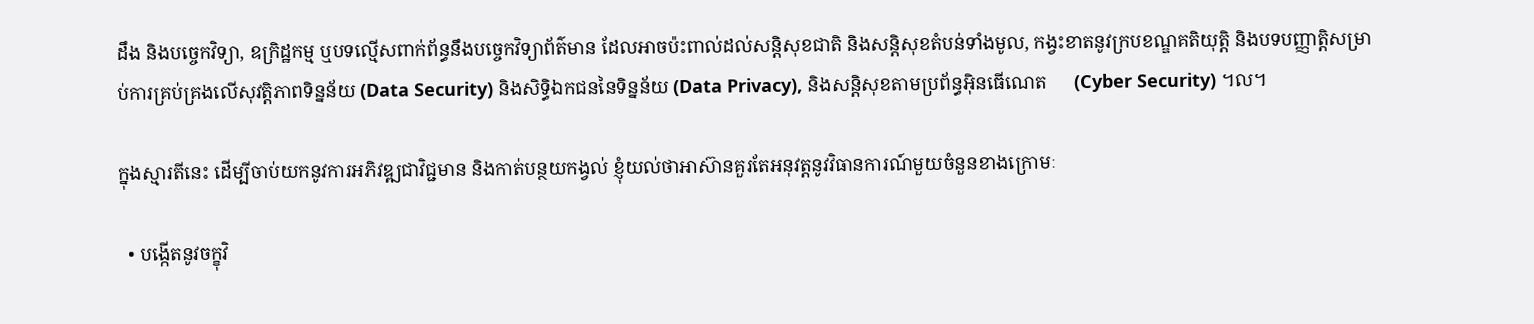ដឹង និងបច្ចេកវិទ្យា, ឧក្រិដ្ឋកម្ម ឬបទល្មើសពាក់ព័ន្ធនឹងបច្ចេកវិទ្យាព័ត៌មាន ដែលអាចប៉ះពាល់ដល់សន្តិសុខជាតិ និងសន្តិសុខតំបន់ទាំងមូល, កង្វះខាតនូវក្របខណ្ឌគតិយុត្តិ និងបទបញ្ញាត្តិសម្រាប់ការគ្រប់គ្រងលើសុវត្តិភាពទិន្នន័យ (Data Security) និងសិទ្ធិឯកជននៃទិន្នន័យ (Data Privacy), និងសន្តិសុខតាមប្រព័ន្ធអ៊ិនធើណេត      (Cyber Security) ។ល។

ក្នុងស្មារតីនេះ ដើម្បីចាប់យកនូវការអភិវឌ្ឍជាវិជ្ជមាន និងកាត់បន្ថយកង្វល់ ខ្ញុំយល់ថាអាស៊ានគួរតែអនុវត្តនូវវិធានការណ៍មួយចំនួនខាងក្រោមៈ

  • បង្កើតនូវចក្ខុវិ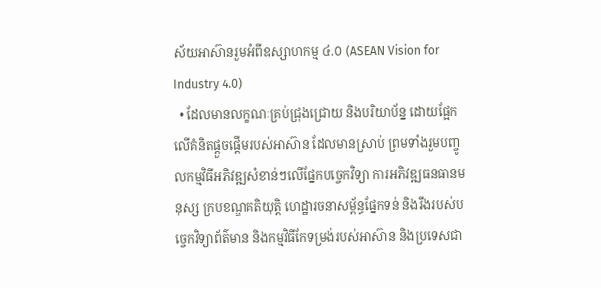ស័យអាស៊ានរួមអំពីឧស្សាហកម្ម ៤.០ (ASEAN Vision for Industry 4.0)
  • ដែលមានលក្ខណៈគ្រប់ជ្រុងជ្រោយ និងបរិយាប័ន្ន ដោយផ្អែកលើគំនិតផ្តួចផ្តើមរបស់អាស៊ាន ដែលមានស្រាប់ ព្រមទាំងរួមបញ្ចូលកម្មវិធីអភិវឌ្ឍសំខាន់ៗលើផ្នែកបច្ចេកវិទ្យា ការអភិវឌ្ឍធនធានមនុស្ស ក្របខណ្ឌគតិយុត្តិ ហេដ្ឋារចនាសម័្ពន្ធផ្នែកទន់ និងរឹងរបស់បច្ចេកវិទ្យាព័ត៌មាន និងកម្មវិធីកែទម្រង់របស់អាស៊ាន និងប្រទេសជា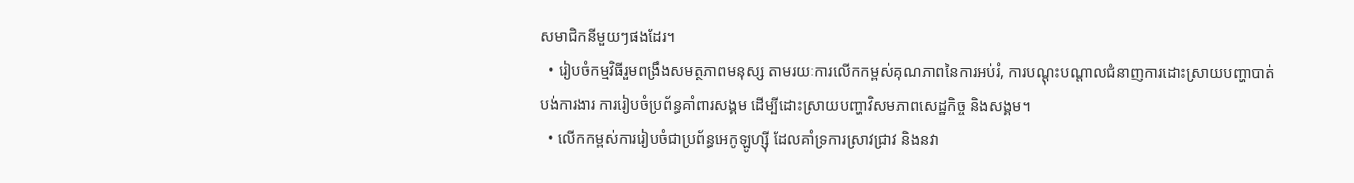សមាជិកនីមួយៗផងដែរ។
  • រៀបចំកម្មវិធីរួមពង្រឹងសមត្ថភាពមនុស្ស តាមរយៈការលើកកម្ពស់គុណភាពនៃការអប់រំ, ការបណ្តុះបណ្តាលជំនាញការដោះស្រាយបញ្ហាបាត់បង់ការងារ ការរៀបចំប្រព័ន្ធគាំពារសង្គម ដើម្បីដោះស្រាយបញ្ហាវិសមភាពសេដ្ឋកិច្ច និងសង្គម។
  • លើកកម្ពស់ការរៀបចំជាប្រព័ន្ធអេកូឡូហ្ស៊ី ដែលគាំទ្រការស្រាវជ្រាវ និងនវា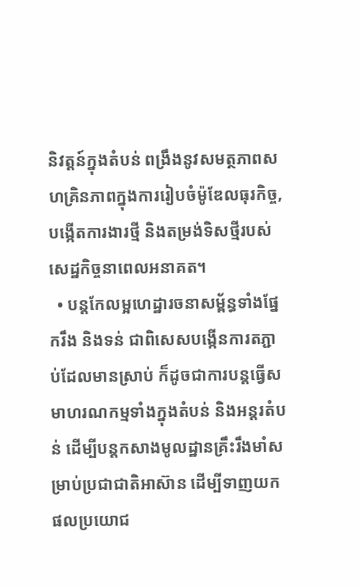និវត្តន៍ក្នុងតំបន់ ពង្រឹងនូវសមត្ថភាពសហគ្រិនភាពក្នុងការរៀបចំម៉ូឌែលធុរកិច្ច, បង្កើតការងារថ្មី និងតម្រង់ទិសថ្មីរបស់សេដ្ឋកិច្ចនាពេលអនាគត។
  • បន្តកែលម្អហេដ្ឋារចនាសម័្ពន្ធទាំងផ្នែករឹង និងទន់ ជាពិសេសបង្កើនការតភ្ជាប់ដែលមានស្រាប់ ក៏ដូចជាការបន្តធ្វើសមាហរណកម្មទាំងក្នុងតំបន់ និងអន្តរតំបន់ ដើម្បីបន្តកសាងមូលដ្ឋានគ្រឹះរឹងមាំសម្រាប់ប្រជាជាតិអាស៊ាន ដើម្បីទាញយកផលប្រយោជ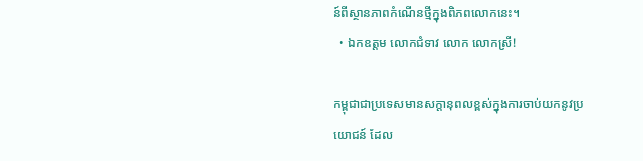ន៍ពីស្ថានភាពកំណើនថ្មីក្នុងពិភពលោកនេះ។
  • ឯកឧត្តម លោកជំទាវ លោក លោកស្រី!

កម្ពុជាជាប្រទេសមានសក្តានុពលខ្ពស់ក្នុងការចាប់យកនូវប្រយោជន៍ ដែល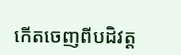កើតចេញពីបដិវត្ត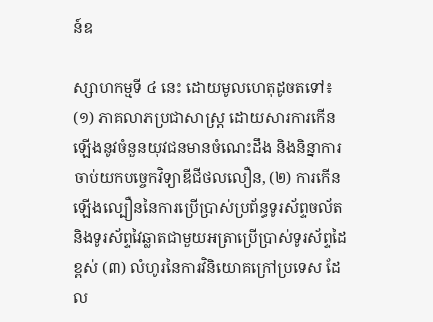ន៍ឧ

ស្សាហកម្មទី ៤ នេះ ដោយមូលហេតុដូចតទៅ៖ (១) ភាគលាភប្រជាសាស្ត្រ ដោយសារការកើនឡើងនូវចំនួនយុវជនមានចំណេះដឹង និងនិន្នាការចាប់យកបច្ចេកវិទ្យាឌីជីថលលឿន, (២) ការកើនឡើងល្បឿននៃការប្រើប្រាស់ប្រព័ន្ធទូរស័ព្ទចល័ត និងទូរស័ព្ទវៃឆ្លាតជាមួយអត្រាប្រើប្រាស់ទូរស័ព្ទដៃខ្ពស់ (៣) លំហូរនៃការវិនិយោគក្រៅប្រទេស ដែល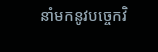នាំមកនូវបច្ចេកវិ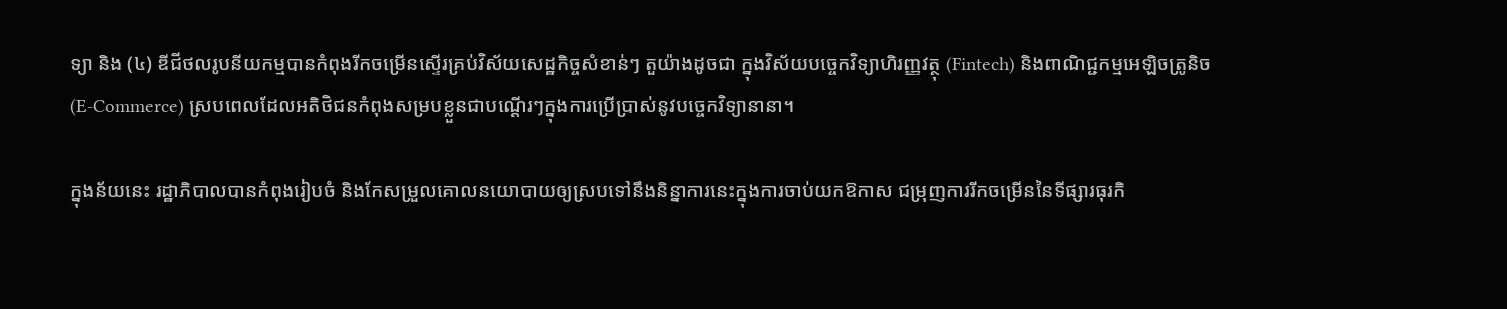ទ្យា និង (៤) ឌីជីថលរូបនីយកម្មបានកំពុងរីកចម្រើនស្ទើរគ្រប់វិស័យសេដ្ឋកិច្ចសំខាន់ៗ តួយ៉ាងដូចជា ក្នុងវិស័យបច្ចេកវិទ្យាហិរញ្ញវត្ថុ (Fintech) និងពាណិជ្ជកម្មអេឡិចត្រូនិច (E-Commerce) ស្របពេលដែលអតិថិជនកំពុងសម្របខ្លួនជាបណ្តើរៗក្នុងការប្រើប្រាស់នូវបច្ចេកវិទ្យានានា។

ក្នុងន័យនេះ រដ្ឋាភិបាលបានកំពុងរៀបចំ និងកែសម្រួលគោលនយោបាយឲ្យស្របទៅនឹងនិន្នាការនេះក្នុងការចាប់យកឱកាស ជម្រុញការរីកចម្រើននៃទីផ្សារធុរកិ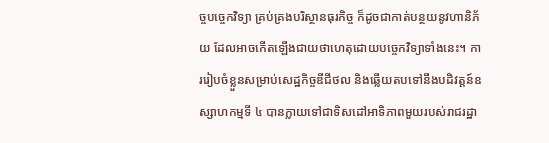ច្ចបច្ចេកវិទ្យា គ្រប់គ្រងបរិស្ថានធុរកិច្ច ក៏ដូចជាកាត់បន្ថយនូវហានិភ័យ ដែលអាចកើតឡើងជាយថាហេតុដោយបច្ចេកវិទ្យាទាំងនេះ។ ការរៀបចំខ្លួនសម្រាប់សេដ្ឋកិច្ចឌីជីថល និងឆ្លើយតបទៅនឹងបដិវត្តន៍ឧស្សាហកម្មទី ៤ បានក្លាយទៅជាទិសដៅអាទិភាពមួយរបស់រាជរដ្ឋា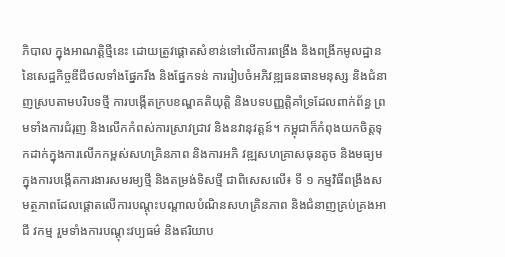ភិបាល ក្នុងអាណត្តិថ្មីនេះ ដោយត្រូវផ្តោតសំខាន់ទៅលើការពង្រឹង និងពង្រីកមូលដ្ឋាននៃសេដ្ឋកិច្ចឌីជីថលទាំងផ្នែករឹង និងផ្នែកទន់ ការរៀបចំអភិវឌ្ឍធនធានមនុស្ស និងជំនាញស្របតាមបរិបទថ្មី ការបង្កើតក្របខណ្ឌគតិយុត្តិ និងបទបញ្ញត្តិគាំទ្រដែលពាក់ព័ន្ធ ព្រមទាំងការជំរុញ និងលើកកំពស់ការស្រាវជ្រាវ និងនវានុវត្តន៍។ កម្ពុជាក៏កំពុងយកចិត្តទុកដាក់ក្នុងការលើកកម្ពស់សហគ្រិនភាព និងការអភិ វឌ្ឍសហគ្រាសធុនតូច និងមធ្យម ក្នុងការបង្កើតការងារសមរម្យថ្មី និងតម្រង់ទិសថ្មី ជាពិសេសលើ៖ ទី ១ កម្មវិធីពង្រឹងសមត្ថភាពដែលផ្តោតលើការបណ្តុះបណ្តាលបំណិនសហគ្រិនភាព និងជំនាញគ្រប់គ្រងអាជី វកម្ម រួមទាំងការបណ្តុះវប្បធម៌ និងឥរិយាប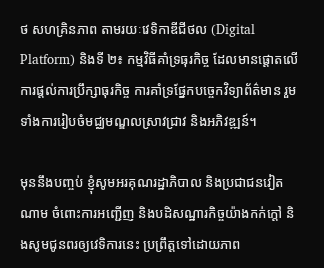ថ សហគ្រិនភាព តាមរយៈវេទិកាឌីជីថល (Digital Platform) និងទី ២៖ កម្មវិធីគាំទ្រធុរកិច្ច ដែលមានផ្តោតលើការផ្តល់ការប្រឹក្សាធុរកិច្ច ការគាំទ្រផ្នែកបច្ចេកវិទ្យាព័ត៌មាន រួមទាំងការរៀបចំមជ្ឈមណ្ឌលស្រាវជ្រាវ និងអភិវឌ្ឍន៍។

មុននឹងបញ្ចប់ ខ្ញុំសូមអរគុណរដ្ឋាភិបាល និងប្រជាជនវៀតណាម ចំពោះការអញ្ជើញ និងបដិសណ្ឋារកិច្ចយ៉ាងកក់ក្តៅ និងសូមជូនពរឲ្យវេទិការនេះ ប្រព្រឹត្តទៅដោយភាព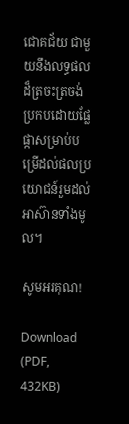ជោគជ័យ ជាមួយនឹងលទ្ធផលដ៏ត្រចះត្រចង់ ប្រកបដោយផ្លែផ្កាសម្រាប់បម្រើដល់ផលប្រយោជន៍រួមដល់អាស៊ានទាំងមូល។

សូមអរគុណ!

Download (PDF, 432KB)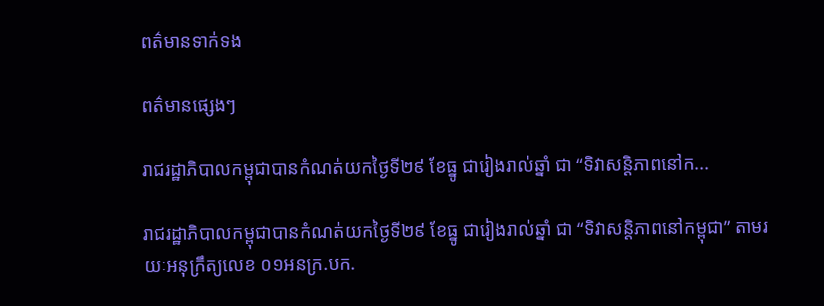ពត៌មានទាក់ទង

ពត៌មានផ្សេងៗ

រាជរដ្ឋាភិបាលកម្ពុជាបានកំណត់យកថ្ងៃទី២៩ ខែធ្នូ ជារៀងរាល់ឆ្នាំ ជា “ទិវាសន្ដិភាពនៅក...

រាជរដ្ឋាភិបាលកម្ពុជាបានកំណត់យកថ្ងៃទី២៩ ខែធ្នូ ជារៀងរាល់ឆ្នាំ ជា “ទិវាសន្ដិភាពនៅកម្ពុជា” តាមរយៈអនុក្រឹត្យលេខ ០១អនក្រ.បក.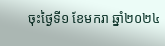ចុះថ្ងៃទី១ ខែមករា ឆ្នាំ២០២៤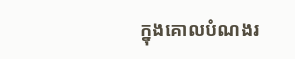ក្នុងគោលបំណងរ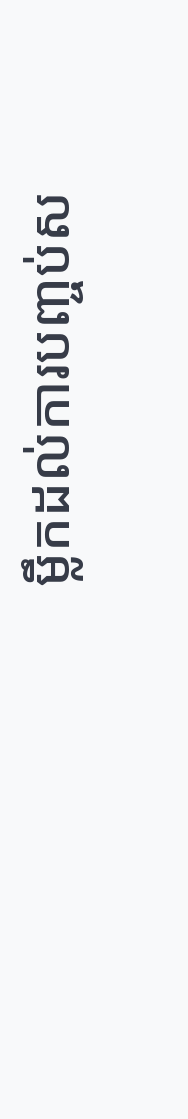ម្លឹកដល់ការបញ្ចប់ស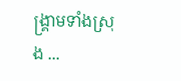ង្គ្រាមទាំងស្រុង ...